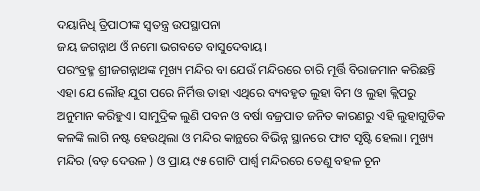ଦୟାନିଧି ତ୍ରିପାଠୀଙ୍କ ସ୍ଵତନ୍ତ୍ର ଉପସ୍ଥାପନା
ଜୟ ଜଗନ୍ନାଥ ଓଁ ନମୋ ଭଗବତେ ବାସୁଦେବାୟ।
ପରଂବ୍ରହ୍ମ ଶ୍ରୀଜଗନ୍ନାଥଙ୍କ ମୂଖ୍ୟ ମନ୍ଦିର ବା ଯେଉଁ ମନ୍ଦିରରେ ଚାରି ମୂର୍ତ୍ତି ବିରାଜମାନ କରିଛନ୍ତି ଏହା ଯେ ଲୌହ ଯୁଗ ପରେ ନିର୍ମିତ୍ତ ତାହା ଏଥିରେ ବ୍ୟବହୃତ ଲୁହା ବିମ ଓ ଲୁହା କ୍ଲିପରୁ ଅନୁମାନ କରିହୁଏ। ସାମୁଦ୍ରିକ ଲୁଣି ପବନ ଓ ବର୍ଷା ବଜ୍ରପାତ ଜନିତ କାରଣରୁ ଏହି ଲୁହାଗୁଡିକ କଳଙ୍କି ଲାଗି ନଷ୍ଟ ହେଉଥିଲା ଓ ମନ୍ଦିର କାନ୍ଥରେ ବିଭିନ୍ନ ସ୍ଥାନରେ ଫାଟ ସୃଷ୍ଟି ହେଲା। ମୁଖ୍ୟ ମନ୍ଦିର (ବଡ଼ ଦେଉଳ ) ଓ ପ୍ରାୟ ୯୫ ଗୋଟି ପାର୍ଶ୍ଵ ମନ୍ଦିରରେ ତେଣୁ ବହଳ ଚୂନ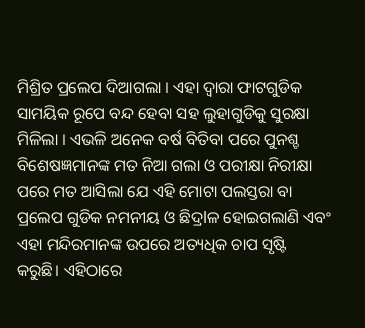ମିଶ୍ରିତ ପ୍ରଲେପ ଦିଆଗଲା । ଏହା ଦ୍ୱାରା ଫାଟଗୁଡିକ ସାମୟିକ ରୂପେ ବନ୍ଦ ହେବା ସହ ଲୁହାଗୁଡିକୁ ସୁରକ୍ଷା ମିଳିଲା । ଏଭଳି ଅନେକ ବର୍ଷ ବିତିବା ପରେ ପୁନଶ୍ଚ ବିଶେଷଜ୍ଞମାନଙ୍କ ମତ ନିଆ ଗଲା ଓ ପରୀକ୍ଷା ନିରୀକ୍ଷା ପରେ ମତ ଆସିଲା ଯେ ଏହି ମୋଟା ପଲସ୍ତରା ବା ପ୍ରଲେପ ଗୁଡିକ ନମନୀୟ ଓ ଛିଦ୍ରlଳ ହୋଇଗଲାଣି ଏବଂ ଏହା ମନ୍ଦିରମାନଙ୍କ ଉପରେ ଅତ୍ୟଧିକ ଚାପ ସୃଷ୍ଟି କରୁଛି। ଏହିଠାରେ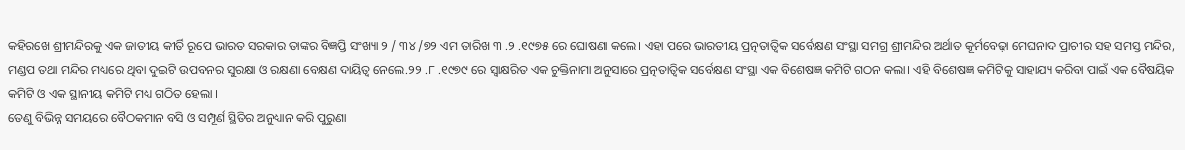କହିରଖେ ଶ୍ରୀମନ୍ଦିରକୁ ଏକ ଜାତୀୟ କୀର୍ତି ରୂପେ ଭାରତ ସରକାର ତାଙ୍କର ବିଜ୍ଞପ୍ତି ସଂଖ୍ୟା ୨ / ୩୪ /୭୨ ଏମ ତାରିଖ ୩ .୨ .୧୯୭୫ ରେ ଘୋଷଣା କଲେ। ଏହା ପରେ ଭାରତୀୟ ପ୍ରତ୍ନତାତ୍ୱିକ ସର୍ବେକ୍ଷଣ ସଂସ୍ଥା ସମଗ୍ର ଶ୍ରୀମନ୍ଦିର ଅର୍ଥାତ କୂର୍ମବେଢ଼ା ମେଘନାଦ ପ୍ରାଚୀର ସହ ସମସ୍ତ ମନ୍ଦିର, ମଣ୍ଡପ ତଥା ମନ୍ଦିର ମଧ୍ୟରେ ଥିବା ଦୁଇଟି ଉପବନର ସୁରକ୍ଷା ଓ ରକ୍ଷଣା ବେକ୍ଷଣ ଦାୟିତ୍ୱ ନେଲେ.୨୨ .୮ .୧୯୭୯ ରେ ସ୍ଵାକ୍ଷରିତ ଏକ ଚୁକ୍ତିନାମା ଅନୁସାରେ ପ୍ରତ୍ନତାତ୍ୱିକ ସର୍ବେକ୍ଷଣ ସଂସ୍ଥା ଏକ ବିଶେଷଜ୍ଞ କମିଟି ଗଠନ କଲା। ଏହି ବିଶେଷଜ୍ଞ କମିଟିକୁ ସାହାଯ୍ୟ କରିବା ପାଇଁ ଏକ ବୈଷୟିକ କମିଟି ଓ ଏକ ସ୍ଥାନୀୟ କମିଟି ମଧ୍ୟ ଗଠିତ ହେଲା ।
ତେଣୁ ବିଭିନ୍ନ ସମୟରେ ବୈଠକମାନ ବସି ଓ ସମ୍ପୂର୍ଣ ସ୍ଥିତିର ଅନୁଧ୍ୟାନ କରି ପୁରୁଣା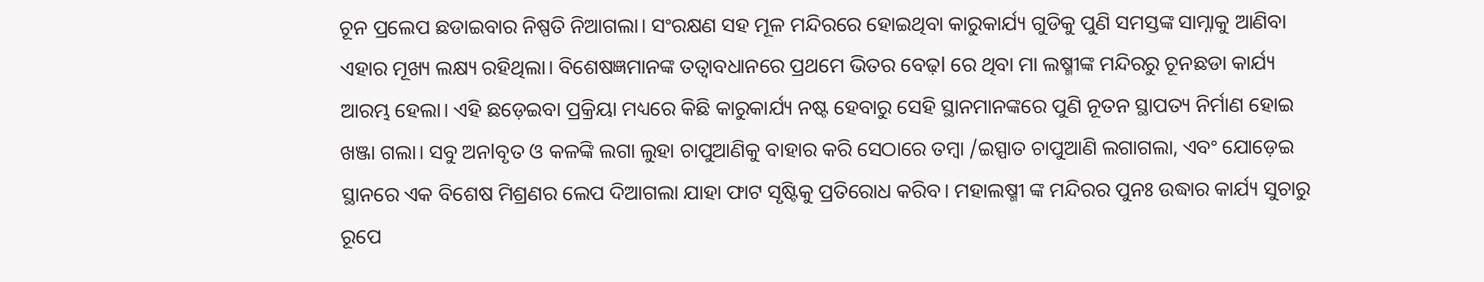ଚୂନ ପ୍ରଲେପ ଛଡାଇବାର ନିଷ୍ପତି ନିଆଗଲା। ସଂରକ୍ଷଣ ସହ ମୂଳ ମନ୍ଦିରରେ ହୋଇଥିବା କାରୁକାର୍ଯ୍ୟ ଗୁଡିକୁ ପୁଣି ସମସ୍ତଙ୍କ ସାମ୍ନାକୁ ଆଣିବା ଏହାର ମୂଖ୍ୟ ଲକ୍ଷ୍ୟ ରହିଥିଲା। ବିଶେଷଜ୍ଞମାନଙ୍କ ତତ୍ୱାବଧାନରେ ପ୍ରଥମେ ଭିତର ବେଢ଼l ରେ ଥିବା ମା ଲଷ୍ମୀଙ୍କ ମନ୍ଦିରରୁ ଚୂନଛଡା କାର୍ଯ୍ୟ ଆରମ୍ଭ ହେଲା। ଏହି ଛଡ଼େଇବା ପ୍ରକ୍ରିୟା ମଧ୍ୟରେ କିଛି କାରୁକାର୍ଯ୍ୟ ନଷ୍ଟ ହେବାରୁ ସେହି ସ୍ଥାନମାନଙ୍କରେ ପୁଣି ନୂତନ ସ୍ଥାପତ୍ୟ ନିର୍ମାଣ ହୋଇ ଖଞ୍ଜା ଗଲା। ସବୁ ଅନlବୃତ ଓ କଳଙ୍କି ଲଗା ଲୁହା ଚାପୁଆଣିକୁ ବାହାର କରି ସେଠାରେ ତମ୍ବା /ଇସ୍ପାତ ଚାପୁଆଣି ଲଗାଗଲା, ଏବଂ ଯୋଡ଼େଇ ସ୍ଥାନରେ ଏକ ବିଶେଷ ମିଶ୍ରଣର ଲେପ ଦିଆଗଲା ଯାହା ଫାଟ ସୃଷ୍ଟିକୁ ପ୍ରତିରୋଧ କରିବ। ମହାଲଷ୍ମୀ ଙ୍କ ମନ୍ଦିରର ପୁନଃ ଉଦ୍ଧାର କାର୍ଯ୍ୟ ସୁଚାରୁ ରୂପେ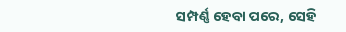ସମ୍ପର୍ଣ୍ଣ ହେବା ପରେ, ସେହି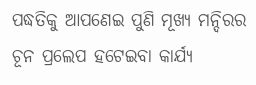ପଦ୍ଧତିକୁ ଆପଣେଇ ପୁଣି ମୂଖ୍ୟ ମନ୍ଦିରର ଚୂନ ପ୍ରଲେପ ହଟେଇବା କାର୍ଯ୍ୟ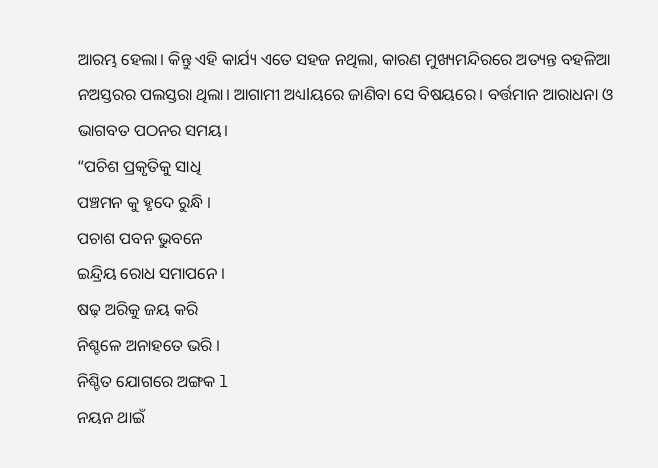ଆରମ୍ଭ ହେଲା। କିନ୍ତୁ ଏହି କାର୍ଯ୍ୟ ଏତେ ସହଜ ନଥିଲା, କାରଣ ମୁଖ୍ୟମନ୍ଦିରରେ ଅତ୍ୟନ୍ତ ବହଳିଆ ନଅସ୍ତରର ପଲସ୍ତରା ଥିଲା। ଆଗାମୀ ଅଧ୍ୟlୟରେ ଜାଣିବା ସେ ବିଷୟରେ। ବର୍ତ୍ତମାନ ଆରାଧନା ଓ ଭାଗବତ ପଠନର ସମୟ।
“ପଚିଶ ପ୍ରକୃତିକୁ ସାଧି
ପଞ୍ଚମନ କୁ ହୃଦେ ରୁନ୍ଧି ।
ପଚାଶ ପବନ ଭୁବନେ
ଇନ୍ଦ୍ରିୟ ରୋଧ ସମାପନେ ।
ଷଢ଼ ଅରିକୁ ଜୟ କରି
ନିଶ୍ଚଳେ ଅନାହତେ ଭରି ।
ନିଶ୍ଚିତ ଯୋଗରେ ଅଙ୍ଗକ l
ନୟନ ଥାଇଁ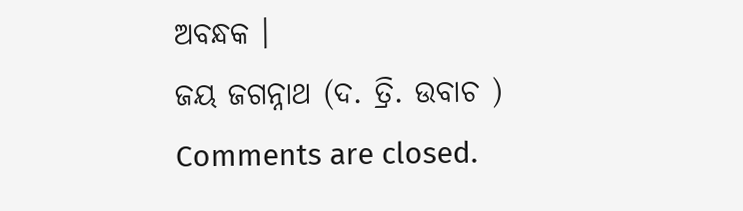ଅବନ୍ଧକ ।
ଜୟ ଜଗନ୍ନାଥ (ଦ. ତ୍ରି. ଉବାଚ )
Comments are closed.